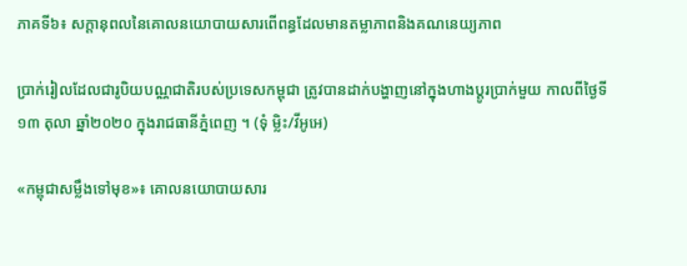ភាគទី៦៖ សក្តានុពលនៃគោលនយោបាយសារពើពន្ធដែលមានតម្លាភាពនិងគណនេយ្យភាព

ប្រាក់រៀលដែលជារូបិយបណ្ណជាតិរបស់ប្រទេសកម្ពុជា ត្រូវបានដាក់បង្ហាញនៅក្នុងហាងប្តូរប្រាក់មួយ កាលពីថ្ងៃទី១៣ តុលា ឆ្នាំ២០២០ ក្នុងរាជធានីភ្នំពេញ ។ (ទុំ ម្លិះ/វីអូអេ)

«កម្ពុជាសម្លឹងទៅមុខ»៖ គោលនយោបាយសារ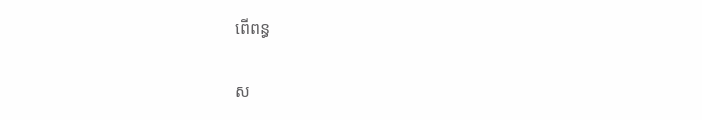ពើពន្ធ

ស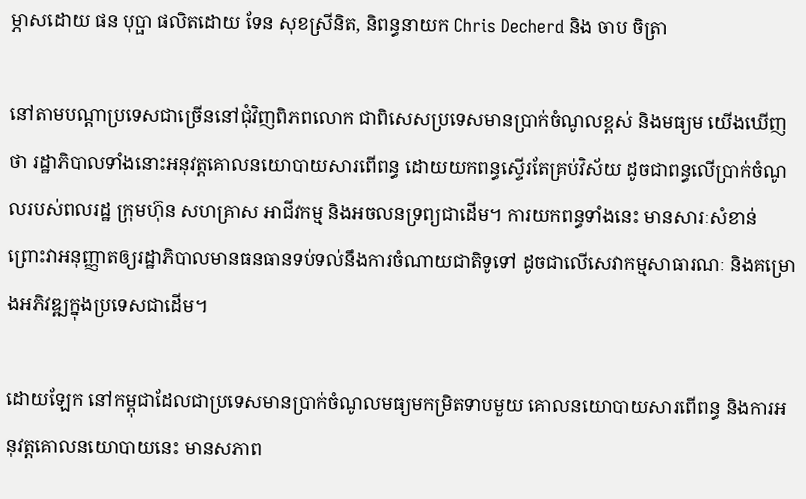ម្ភាសដោយ ផន បុប្ផា ផលិតដោយ ទែន សុខស្រីនិត, និពន្ធនាយក Chris Decherd និង ចាប ចិត្រា

នៅតាមបណ្តាប្រទេសជាច្រើននៅជុំវិញពិភពលោក ជាពិសេសប្រទេសមានប្រាក់ចំណូលខ្ពស់ និងមធ្យម យើងឃើញថា រដ្ឋាភិបាលទាំងនោះអនុវត្តគោលនយោបាយសារពើពន្ធ ដោយយកពន្ធស្ទើរតែគ្រប់វិស័យ ដូចជាពន្ធលើប្រាក់ចំណូលរបស់ពលរដ្ឋ ក្រុមហ៊ុន សហគ្រាស អាជីវកម្ម និងអចលនទ្រព្យជាដើម។ ការយកពន្ធទាំងនេះ មានសារៈសំខាន់ ព្រោះវាអនុញ្ញាតឲ្យរដ្ឋាភិបាលមានធនធានទប់ទល់នឹងការចំណាយជាតិទូទៅ ដូចជាលើសេវាកម្មសាធារណៈ និងគម្រោងអភិវឌ្ឍក្នុងប្រទេសជាដើម។

ដោយឡែក នៅកម្ពុជាដែលជាប្រទេសមានប្រាក់ចំណូលមធ្យមកម្រិតទាបមួយ គោលនយោបាយសារពើពន្ធ និងការអនុវត្តគោលនយោបាយនេះ មានសភាព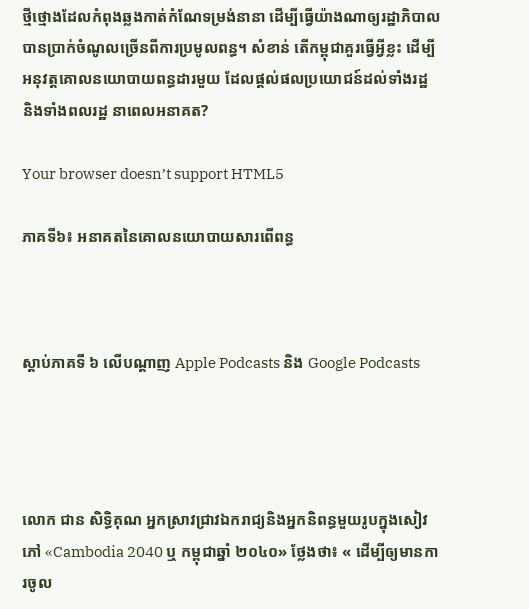ថ្មីថ្មោងដែលកំពុងឆ្លងកាត់កំណែទម្រង់នានា ដើម្បីធ្វើយ៉ាងណាឲ្យរដ្ឋាភិបាលបានប្រាក់ចំណូលច្រើនពីការប្រមូលពន្ធ។ សំខាន់ តើកម្ពុជាគួរធ្វើអ្វីខ្លះ ដើម្បីអនុវត្តគោលនយោបាយពន្ធដារមួយ ដែលផ្តល់ផលប្រយោជន៍ដល់ទាំងរដ្ឋ និងទាំងពលរដ្ឋ នាពេលអនាគត?

Your browser doesn’t support HTML5

ភាគទី៦៖ អនាគតនៃគោលនយោបាយសារពើពន្ធ



ស្តាប់ភាគទី ៦ លើបណ្តាញ Apple Podcasts និង Google Podcasts




លោក ជាន សិទ្ធិគុណ អ្នកស្រាវជ្រាវឯករាជ្យនិងអ្នកនិពន្ធមួយរូបក្នុងសៀវភៅ «Cambodia 2040 ឬ កម្ពុជាឆ្នាំ ២០៤០» ថ្លែងថា៖ « ដើម្បីឲ្យមានការចូល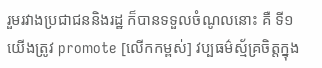រួមរវាងប្រជាជននិងរដ្ឋ ក៏បានទទួលចំណូលនោះ គឺ ទី១ យើងត្រូវ promote [លើកកម្ពស់] វប្បធម៌ស្ម័គ្រចិត្តក្នុង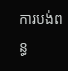ការបង់ពន្ធ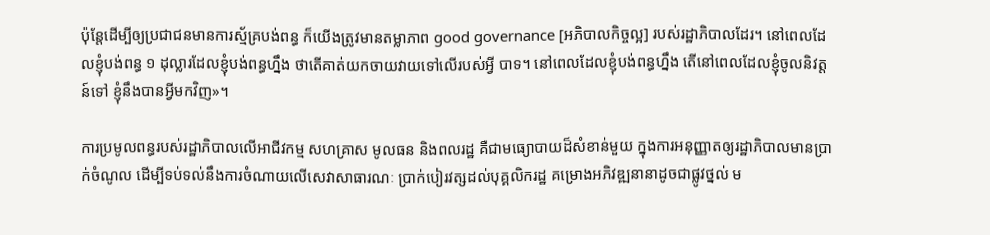ប៉ុន្តែដើម្បីឲ្យប្រជាជនមានការស្ម័គ្របង់ពន្ធ ក៏យើងត្រូវមានតម្លាភាព good governance [អភិបាលកិច្ចល្អ] របស់រដ្ឋាភិបាលដែរ។ នៅពេលដែលខ្ញុំបង់ពន្ធ ១ ដុល្លារដែលខ្ញុំបង់ពន្ធហ្នឹង ថាតើគាត់យកចាយវាយទៅលើរបស់អ្វី បាទ។ នៅពេលដែលខ្ញុំបង់ពន្ធហ្នឹង តើនៅពេលដែលខ្ញុំចូលនិវត្តន៍ទៅ ខ្ញំុនឹងបានអ្វីមកវិញ»។

ការប្រមូលពន្ធរបស់រដ្ឋាភិបាលលើអាជីវកម្ម សហគ្រាស មូលធន និងពលរដ្ឋ គឺជាមធ្យោបាយដ៏សំខាន់មួយ ក្នុងការអនុញ្ញាតឲ្យរដ្ឋាភិបាលមានប្រាក់ចំណូល ដើម្បីទប់ទល់នឹងការចំណាយលើសេវាសាធារណៈ ប្រាក់បៀរវត្សដល់បុគ្គលិករដ្ឋ គម្រោងអភិវឌ្ឍនានាដូចជាផ្លូវថ្នល់ ម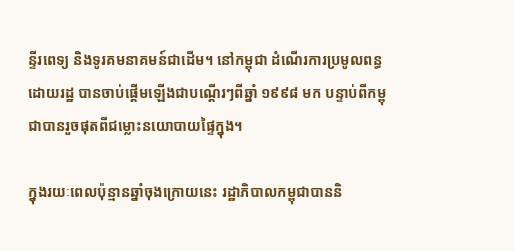ន្ទីរពេទ្យ និងទូរគមនាគមន៍ជាដើម។ នៅកម្ពុជា ដំណើរការប្រមូលពន្ធដោយរដ្ឋ បានចាប់ផ្តើមឡើងជាបណ្តើរៗពីឆ្នាំ ១៩៩៨ មក បន្ទាប់ពីកម្ពុជាបានរួចផុតពីជម្លោះនយោបាយផ្ទៃក្នុង។

ក្នុងរយៈពេលប៉ុន្មានឆ្នាំចុងក្រោយនេះ រដ្ឋាភិបាលកម្ពុជាបាននិ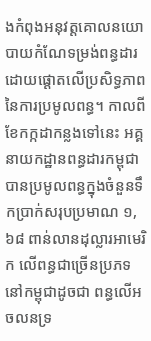ងកំពុងអនុវត្តគោលនយោបាយកំណែទម្រង់ពន្ធដារ ដោយផ្តោតលើប្រសិទ្ធភាពនៃការប្រមូលពន្ធ។ កាលពីខែកក្កដាកន្លងទៅនេះ អគ្គនាយកដ្ឋានពន្ធដារកម្ពុជា បានប្រមូលពន្ធក្នុងចំនួនទឹកប្រាក់សរុបប្រមាណ ១,៦៨ ពាន់លានដុល្លារអាមេរិក លើពន្ធជាច្រើនប្រភទនៅកម្ពុជាដូចជា ពន្ធលើអចលនទ្រ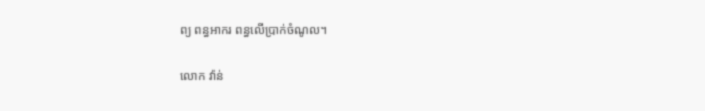ព្យ ពន្ធអាករ ពន្ធលើប្រាក់ចំណូល។

លោក វ៉ាន់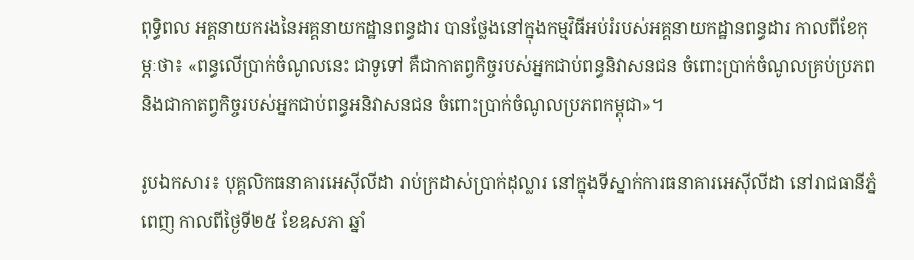ពុទ្ធិពល អគ្គនាយករងនៃអគ្គនាយកដ្ឋានពន្ធដារ បានថ្លែងនៅក្នុងកម្មវិធីអប់រំរបស់អគ្គនាយកដ្ឋានពន្ធដារ កាលពីខែកុម្ភៈថា៖ «ពន្ធលើប្រាក់ចំណូលនេះ ជាទូទៅ គឺជាកាតព្វកិច្ចរបស់អ្នកជាប់ពន្ធនិវាសនជន ចំពោះប្រាក់ចំណូលគ្រប់ប្រភព និងជាកាតព្វកិច្ចរបស់អ្នកជាប់ពន្ធអនិវាសនជន ចំពោះប្រាក់ចំណូលប្រភពកម្ពុជា»។

រូបឯកសារ៖ បុគ្គលិកធនាគារអេស៊ីលីដា រាប់ក្រដាស់ប្រាក់ដុល្លារ នៅក្នុងទីស្នាក់ការធនាគារអេស៊ីលីដា នៅរាជធានីភ្នំពេញ កាលពីថ្ងៃទី២៥ ខែឧសភា ឆ្នាំ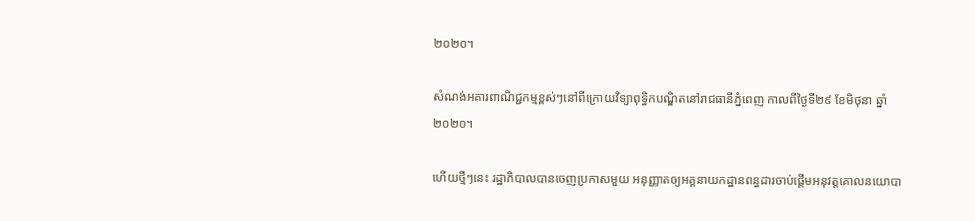២០២០។

សំណង់អគារពាណិជ្ជកម្មខ្ពស់ៗនៅពីក្រោយវិទ្យាពុទ្ធិកបណ្ឌិតនៅរាជធានីភ្នំពេញ កាលពីថ្ងៃទី២៩ ខែមិថុនា ឆ្នាំ២០២០។

ហើយថ្មីៗនេះ រដ្ឋាភិបាលបានចេញប្រកាសមួយ អនុញ្ញាតឲ្យអគ្គនាយកដ្ឋានពន្ធដារចាប់ផ្តើមអនុវត្តគោលនយោបា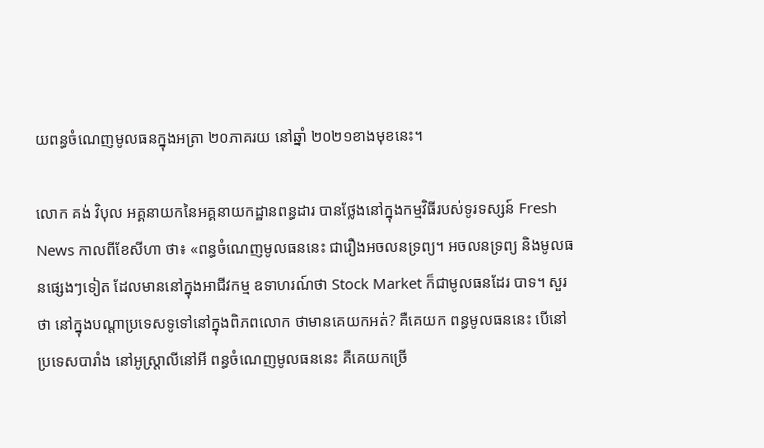យពន្ធចំណេញមូលធនក្នុងអត្រា ២០ភាគរយ នៅឆ្នាំ ២០២១ខាងមុខនេះ។

លោក គង់ វិបុល អគ្គនាយកនៃអគ្គនាយកដ្ឋានពន្ធដារ បានថ្លែងនៅក្នុងកម្មវិធីរបស់ទូរទស្សន៍ Fresh News កាលពីខែសីហា ថា៖ «ពន្ធចំណេញមូលធននេះ ជារឿងអចលនទ្រព្យ។ អចលនទ្រព្យ និងមូលធនផ្សេងៗទៀត ដែលមាននៅក្នុងអាជីវកម្ម ឧទាហរណ៍ថា Stock Market ក៏ជាមូលធនដែរ បាទ។ សួរថា នៅក្នុងបណ្តាប្រទេសទូទៅនៅក្នុងពិភពលោក ថាមានគេយកអត់? គឺគេយក ពន្ធមូលធននេះ បើនៅប្រទេសបារាំង នៅអូស្ត្រាលីនៅអី ពន្ធចំណេញមូលធននេះ គឺគេយកច្រើ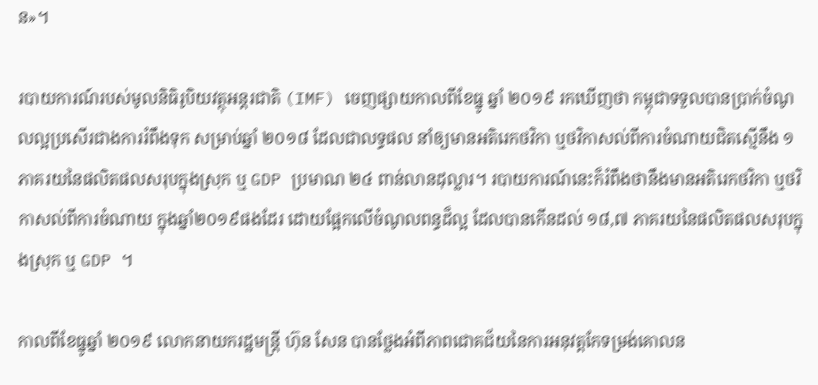ន»។

របាយការណ៍របស់មូលនិធិរូបិយវត្ថុអន្តរជាតិ (IMF) ចេញផ្សាយកាលពីខែធ្នូ ឆ្នាំ ២០១៩ រកឃើញថា កម្ពុជាទទួលបានប្រាក់ចំណូលល្អប្រសើរជាងការរំពឹងទុក សម្រាប់ឆ្នាំ ២០១៨ ដែលជាលទ្ធផល នាំឲ្យមានអតិរេកថវិកា ឬថវិកាសល់ពីការចំណាយជិតស្មើនឹង ១ ភាគរយនៃផលិតផលសរុបក្នុងស្រុក ឬ GDP ប្រមាណ ២៤ ពាន់លានដុល្លារ។ របាយការណ៍នេះក៏រំពឹងថានឹងមានអតិរេកថវិកា ឬថវិកាសល់ពីការចំណាយ ក្នុងឆ្នាំ២០១៩ផងដែរ ដោយផ្អែកលើចំណូលពន្ធដ៏ល្អ ដែលបានកើនដល់ ១៨,៧ ភាគរយនៃផលិតផលសរុបក្នុងស្រុក ឬ GDP ។

កាលពីខែធ្នូឆ្នាំ ២០១៩ លោកនាយករដ្ឋមន្ត្រី ហ៊ុន សែន បានថ្លែងអំពីភាពជោគជ័យនៃការអនុវត្តកែទម្រង់គោលន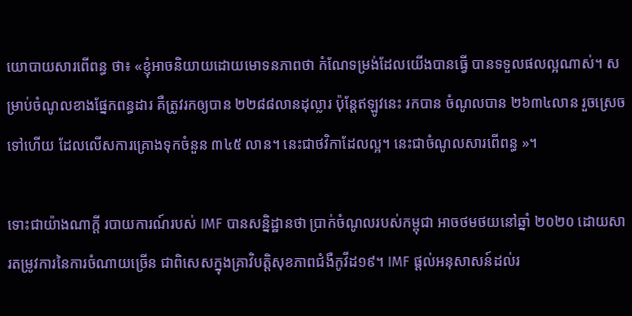យោបាយសារពើពន្ធ ថា៖ «ខ្ញុំអាចនិយាយដោយមោទនភាពថា កំណែទម្រង់ដែលយើងបានធ្វើ បានទទួលផលល្អណាស់។ សម្រាប់ចំណូលខាងផ្នែកពន្ធដារ គឺត្រូវរកឲ្យបាន ២២៨៨លានដុល្លារ ប៉ុន្តែឥឡូវនេះ រកបាន ចំណូលបាន ២៦៣៤លាន រួចស្រេចទៅហើយ ដែលលើសការគ្រោងទុកចំនួន ៣៤៥ លាន។ នេះជាថវិកាដែលល្អ។ នេះជាចំណូលសារពើពន្ធ »។

ទោះជាយ៉ាងណាក្តី របាយការណ៍របស់ IMF បានសន្និដ្ឋានថា ប្រាក់ចំណូលរបស់កម្ពុជា អាចថមថយនៅឆ្នាំ ២០២០ ដោយសារតម្រូវការនៃការចំណាយច្រើន ជាពិសេសក្នុងគ្រាវិបត្តិសុខភាពជំងឺកូវីដ១៩។ IMF ផ្តល់អនុសាសន៍ដល់រ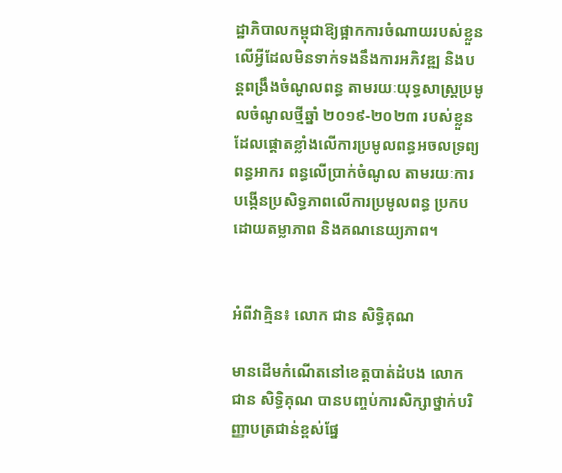ដ្ឋាភិបាលកម្ពុជាឱ្យផ្អាកការចំណាយរបស់ខ្លួនលើអ្វីដែលមិនទាក់ទងនឹងការអភិវឌ្ឍ និងបន្តពង្រឹងចំណូលពន្ធ តាមរយៈយុទ្ធសាស្ត្រប្រមូលចំណូលថ្មីឆ្នាំ ២០១៩-២០២៣ របស់ខ្លួន ដែលផ្តោតខ្លាំងលើការប្រមូលពន្ធអចលទ្រព្យ ពន្ធអាករ ពន្ធលើប្រាក់ចំណូល តាមរយៈការបង្កើនប្រសិទ្ធភាពលើការប្រមូលពន្ធ ប្រកបដោយតម្លាភាព និងគណនេយ្យភាព។


អំពីវាគ្មិន៖ លោក ជាន សិទ្ធិគុណ

មានដើមកំណើតនៅខេត្តបាត់ដំបង លោក ជាន សិទ្ធិគុណ បានបញ្ចប់ការសិក្សាថ្នាក់បរិញ្ញាបត្រជាន់ខ្ពស់ផ្នែ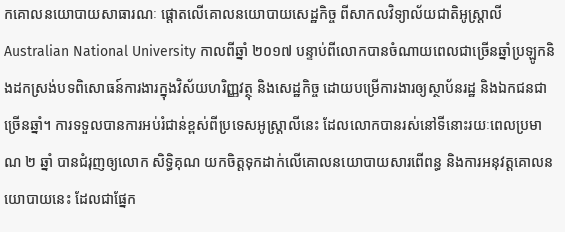កគោលនយោបាយសាធារណៈ ផ្តោតលើគោលនយោបាយសេដ្ឋកិច្ច ពីសាកលវិទ្យាល័យជាតិអូស្ត្រាលី Australian National University កាលពីឆ្នាំ ២០១៧ បន្ទាប់ពីលោកបានចំណាយពេលជាច្រើនឆ្នាំប្រឡូកនិងដកស្រង់បទពិសោធន៍ការងារក្នុងវិស័យហរិញ្ញវត្ថុ និងសេដ្ឋកិច្ច ដោយបម្រើការងារឲ្យស្ថាប័នរដ្ឋ និងឯកជនជាច្រើនឆ្នាំ។ ការទទួលបានការអប់រំជាន់ខ្ពស់ពីប្រទេសអូស្ត្រាលីនេះ ដែលលោកបានរស់នៅទីនោះរយៈពេលប្រមាណ ២ ឆ្នាំ បានជំរុញឲ្យលោក សិទ្ធិគុណ យកចិត្តទុកដាក់លើគោលនយោបាយសារពើពន្ធ និងការអនុវត្តគោលនយោបាយនេះ ដែលជាផ្នែក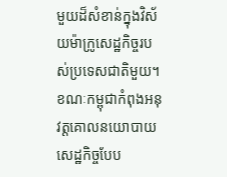មួយដ៏សំខាន់ក្នុងវិស័យម៉ាក្រូសេដ្ឋកិច្ចរបស់ប្រទេសជាតិមួយ។ ខណៈកម្ពុជាកំពុងអនុវត្តគោលនយោបាយសេដ្ឋកិច្ចបែប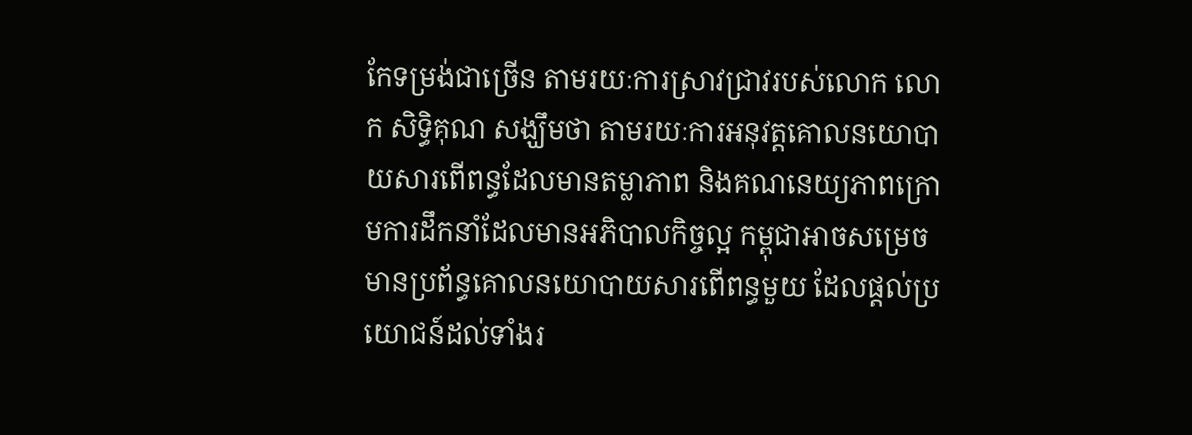កែទម្រង់ជាច្រើន តាមរយៈការស្រាវជ្រាវរបស់លោក លោក សិទ្ធិគុណ សង្ឃឹមថា តាមរយៈការអនុវត្តគោលនយោបាយសារពើពន្ធដែលមានតម្លាភាព និងគណនេយ្យភាពក្រោមការដឹកនាំដែលមានអភិបាលកិច្ចល្អ កម្ពុជាអាចសម្រេចមានប្រព័ន្ធគោលនយោបាយសារពើពន្ធមួយ ដែលផ្តល់ប្រយោជន៍ដល់ទាំងរ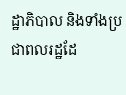ដ្ឋាភិបាល និងទាំងប្រជាពលរដ្ឋដែ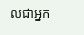លជាអ្នក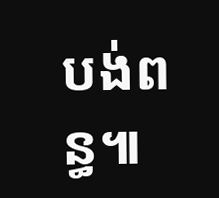បង់ពន្ធ៕